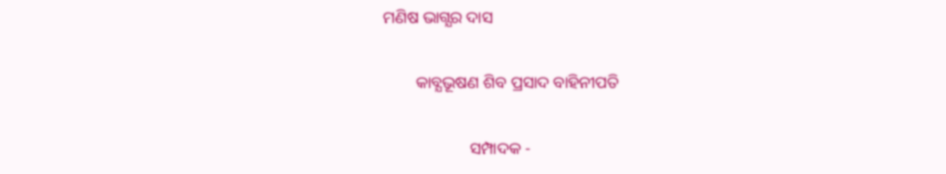ମଣିଷ ଭାଗ୍ଯର ଦାସ

        କାବ୍ଯଭୂଷଣ ଶିବ ପ୍ରସାଦ ବାହିନୀପତି

                     ସମ୍ପାଦକ -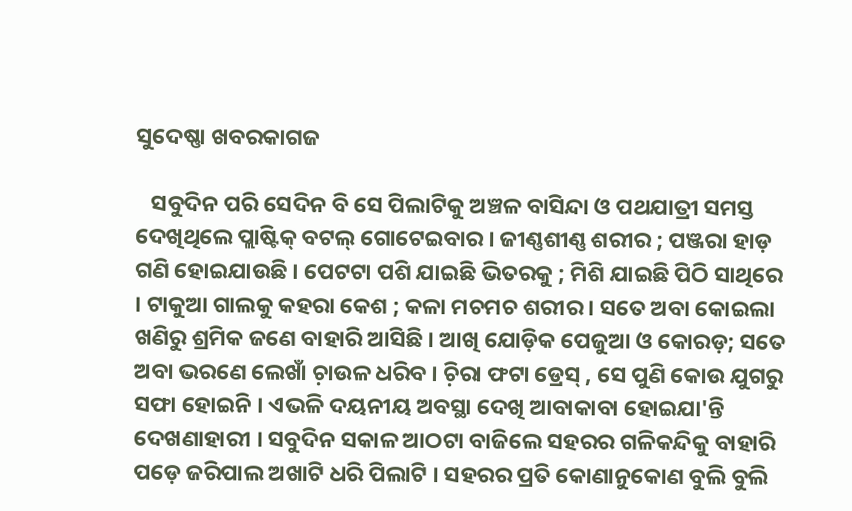ସୁଦେଷ୍ଣା ଖବରକାଗଜ

   ସବୁଦିନ ପରି ସେଦିନ ବି ସେ ପିଲାଟିକୁ ଅଞ୍ଚଳ ବାସିନ୍ଦା ଓ ପଥଯାତ୍ରୀ ସମସ୍ତ ଦେଖିଥିଲେ ପ୍ଲାଷ୍ଟିକ୍‌ ବଟଲ୍‌ ଗୋଟେଇବାର । ଜୀଣ୍ଣଶୀଣ୍ଣ ଶରୀର ; ପଞ୍ଜରା ହାଡ଼ ଗଣି ହୋଇଯାଉଛି । ପେଟଟା ପଶି ଯାଇଛି ଭିତରକୁ ; ମିଶି ଯାଇଛି ପିଠି ସାଥିରେ । ଟାକୁଆ ଗାଲକୁ କହରା କେଶ ; କଳା ମଚମଚ ଶରୀର । ସତେ ଅବା କୋଇଲା ଖଣିରୁ ଶ୍ରମିକ ଜଣେ ବାହାରି ଆସିଛି । ଆଖି ଯୋଡ଼ିକ ପେଜୁଆ ଓ କୋରଡ଼; ସତେ ଅବା ଭରଣେ ଲେଖାଁ ଚ଼ାଉଳ ଧରିବ । ଚ଼ିରା ଫଟା ଡ୍ରେସ୍‌ , ସେ ପୁଣି କୋଉ ଯୁଗରୁ ସଫା ହୋଇନି । ଏଭଳି ଦୟନୀୟ ଅବସ୍ଥା ଦେଖି ଆବାକାବା ହୋଇଯା'ନ୍ତି ଦେଖଣାହାରୀ । ସବୁଦିନ ସକାଳ ଆଠଟା ବାଜିଲେ ସହରର ଗଳିକନ୍ଦିକୁ ବାହାରି ପଡ଼େ ଜରିପାଲ ଅଖାଟି ଧରି ପିଲାଟି । ସହରର ପ୍ରତି କୋଣାନୁକୋଣ ବୁଲି ବୁଲି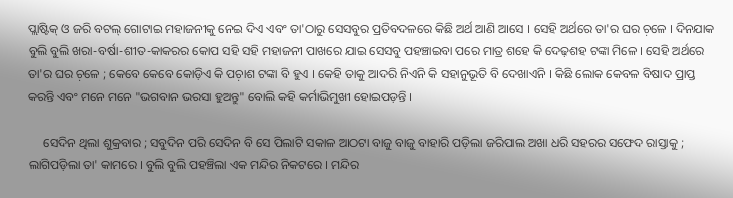ପ୍ଲାଷ୍ଟିକ୍‌ ଓ ଜରି ବଟଲ୍‌ ଗୋଟାଇ ମହାଜନୀକୁ ନେଇ ଦିଏ ଏବଂ ତା'ଠାରୁ ସେସବୁର ପ୍ରତିବଦଳରେ କିଛି ଅର୍ଥ ଆଣି ଆସେ । ସେହି ଅର୍ଥରେ ତା'ର ଘର ଚ଼ଳେ । ଦିନଯାକ ବୁଲି ବୁଲି ଖରା-ବର୍ଷା-ଶୀତ-କାକରର କୋପ ସହି ସହି ମହାଜନୀ ପାଖରେ ଯାଇ ସେସବୁ ପହଞ୍ଚାଇବା ପରେ ମାତ୍ର ଶହେ କି ଦେଢ଼ଶହ ଟଙ୍କା ମିଳେ । ସେହି ଅର୍ଥରେ ତା'ର ଘର ଚ଼ଳେ ; କେବେ କେବେ କୋଡ଼ିଏ କି ପଚ଼ାଶ ଟଙ୍କା ବି ହୁଏ । କେହି ତାକୁ ଆଦରି ନିଏନି କି ସହାନୁଭୂତି ବି ଦେଖାଏନି । କିଛି ଲୋକ କେବଳ ବିଷାଦ ପ୍ରାପ୍ତ କରନ୍ତି ଏବଂ ମନେ ମନେ "ଭଗବାନ ଭରସା ହୁଅନ୍ତୁ" ବୋଲି କହି କର୍ମାଭିମୁଖୀ ହୋଇପଡ଼ନ୍ତି ।

     ସେଦିନ ଥିଲା ଶୁକ୍ରବାର ; ସବୁଦିନ ପରି ସେଦିନ ବି ସେ ପିଲାଟି ସକାଳ ଆଠଟା ବାଜୁ ବାଜୁ ବାହାରି ପଡ଼ିଲା ଜରିପାଲ ଅଖା ଧରି ସହରର ସଫେଦ ରାସ୍ତାକୁ ; ଲାଗିପଡ଼ିଲା ତା' କାମରେ । ବୁଲି ବୁଲି ପହଞ୍ଚିଲା ଏକ ମନ୍ଦିର ନିକଟରେ । ମନ୍ଦିର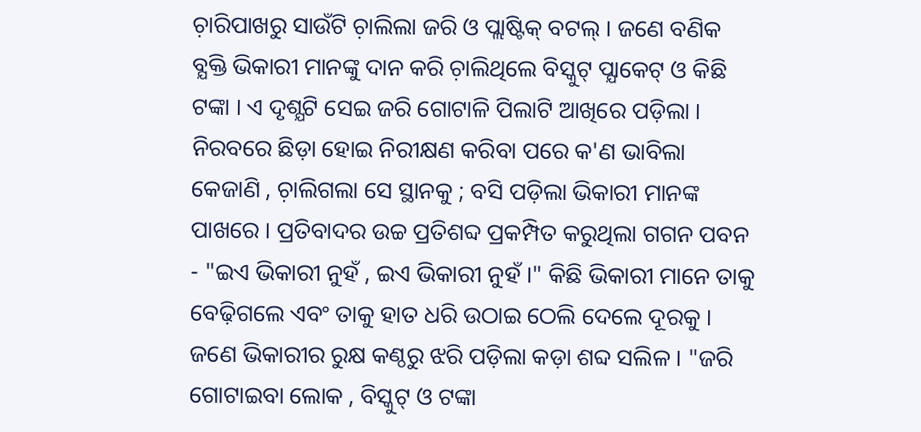ଚ଼ାରିପାଖରୁ ସାଉଁଟି ଚ଼ାଲିଲା ଜରି ଓ ପ୍ଲାଷ୍ଟିକ୍‌ ବଟଲ୍‌ । ଜଣେ ବଣିକ ବ୍ଯକ୍ତି ଭିକାରୀ ମାନଙ୍କୁ ଦାନ କରି ଚ଼ାଲିଥିଲେ ବିସ୍କୁଟ୍‌ ପ୍ଯାକେଟ୍‌ ଓ କିଛି ଟଙ୍କା । ଏ ଦୃଶ୍ଯଟି ସେଇ ଜରି ଗୋଟାଳି ପିଲାଟି ଆଖିରେ ପଡ଼ିଲା । ନିରବରେ ଛିଡ଼ା ହୋଇ ନିରୀକ୍ଷଣ କରିବା ପରେ କ'ଣ ଭାବିଲା କେଜାଣି , ଚ଼ାଲିଗଲା ସେ ସ୍ଥାନକୁ ; ବସି ପଡ଼ିଲା ଭିକାରୀ ମାନଙ୍କ ପାଖରେ । ପ୍ରତିବାଦର ଉଚ୍ଚ ପ୍ରତିଶବ୍ଦ ପ୍ରକମ୍ପିତ କରୁଥିଲା ଗଗନ ପବନ - "ଇଏ ଭିକାରୀ ନୁହଁ , ଇଏ ଭିକାରୀ ନୁହଁ ।" କିଛି ଭିକାରୀ ମାନେ ତାକୁ ବେଢ଼ିଗଲେ ଏବଂ ତାକୁ ହାତ ଧରି ଉଠାଇ ଠେଲି ଦେଲେ ଦୂରକୁ । ଜଣେ ଭିକାରୀର ରୁକ୍ଷ କଣ୍ଠରୁ ଝରି ପଡ଼ିଲା କଡ଼ା ଶବ୍ଦ ସଲିଳ । "ଜରି ଗୋଟାଇବା ଲୋକ , ବିସ୍କୁଟ୍‌ ଓ ଟଙ୍କା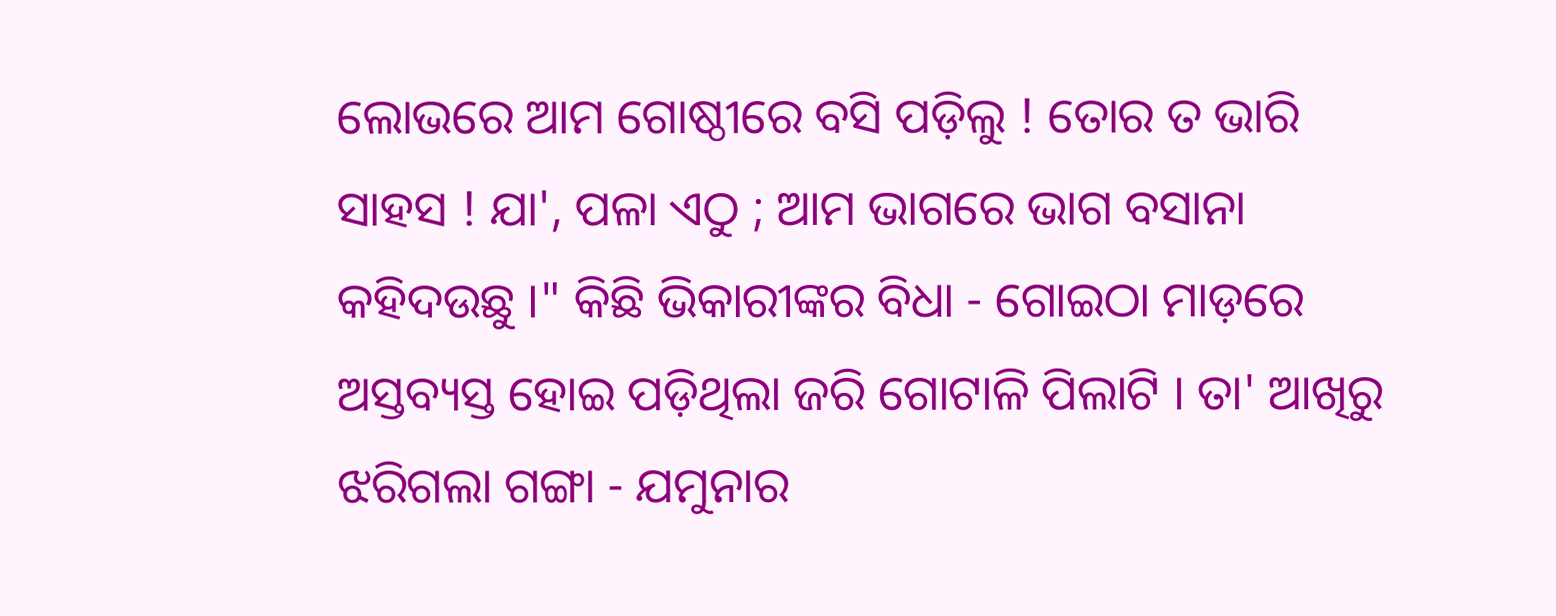ଲୋଭରେ ଆମ ଗୋଷ୍ଠୀରେ ବସି ପଡ଼ିଲୁ ! ତୋର ତ ଭାରି ସାହସ ! ଯା', ପଳା ଏଠୁ ; ଆମ ଭାଗରେ ଭାଗ ବସାନା କହିଦଉଛୁ ।" କିଛି ଭିକାରୀଙ୍କର ବିଧା - ଗୋଇଠା ମାଡ଼ରେ ଅସ୍ତବ୍ୟସ୍ତ ହୋଇ ପଡ଼ିଥିଲା ଜରି ଗୋଟାଳି ପିଲାଟି । ତା' ଆଖିରୁ ଝରିଗଲା ଗଙ୍ଗା - ଯମୁନାର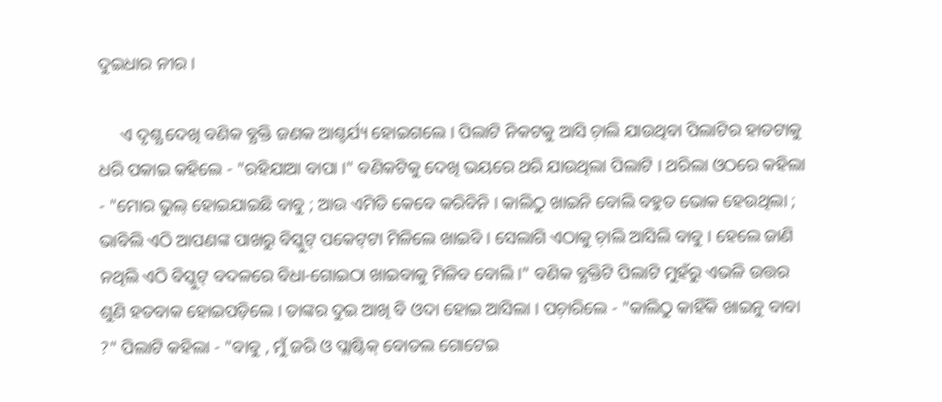ଦୁଇଧାର ନୀର ।

     ଏ ଦୃଶ୍ଯ ଦେଖି ବଣିକ ବ୍ଯକ୍ତି ଜଣକ ଆଶ୍ଚର୍ଯ୍ୟ ହୋଇଗଲେ । ପିଲାଟି ନିକଟକୁ ଆସି ଚ଼ାଲି ଯାଉଥିବା ପିଲାଟିର ହାତଟାକୁ ଧରି ପକାଇ କହିଲେ - "ରହିଯାଆ ବାପା ।" ବଣିକଟିକୁ ଦେଖି ଭୟରେ ଥରି ଯାଉଥିଲା ପିଲାଟି । ଥରିଲା ଓଠରେ କହିଲା - "ମୋର ଭୁଲ୍‌ ହୋଇଯାଇଛି ବାବୁ ; ଆଉ ଏମିତି କେବେ କରିବିନି । କାଲିଠୁ ଖାଇନି ବୋଲି ବହୁତ ଭୋକ ହେଉଥିଲା ; ଭାବିଲି ଏଠି ଆପଣଙ୍କ ପାଖରୁ ବିସ୍କୁଟ୍‌ ପକେଟ୍‌ଟା ମିଳିଲେ ଖାଇବି । ସେଲାଗି ଏଠାକୁ ଚ଼ାଲି ଆସିଲି ବାବୁ । ହେଲେ ଜାଣି ନଥିଲି ଏଠି ବିସ୍କୁଟ୍‌ ବଦଳରେ ବିଧା-ଗୋଇଠା ଖାଇବାକୁ ମିଳିବ ବୋଲି ।" ବଣିକ ବ୍ଯକ୍ତିଟି ପିଲାଟି ମୁହଁରୁ ଏଭଳି ଉତ୍ତର ଶୁଣି ହତବାକ ହୋଇପଡ଼ିଲେ । ତାଙ୍କର ଦୁଇ ଆଖି ବି ଓଦା ହୋଇ ଆସିଲା । ପଚ଼ାରିଲେ - "କାଲିଠୁ କାହିଁକି ଖାଇନୁ ବାବା ?" ପିଲାଟି କହିଲା - "ବାବୁ , ମୁଁ ଜରି ଓ ପ୍ଲାଷ୍ଟିକ୍‌ ବୋତଲ ଗୋଟେଇ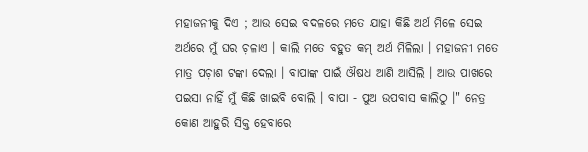ମହାଜନୀକୁ ଦିଏ ; ଆଉ ସେଇ ବଦଳରେ ମତେ ଯାହା କିଛି ଅର୍ଥ ମିଳେ ସେଇ ଅର୍ଥରେ ମୁଁ ଘର ଚ଼ଳାଏ । କାଲି ମତେ ବହୁତ କମ୍‌ ଅର୍ଥ ମିଳିଲା । ମହାଜନୀ ମତେ ମାତ୍ର ପଚ଼ାଶ ଟଙ୍କା ଦେଲା । ବାପାଙ୍କ ପାଇଁ ଔଷଧ ଆଣି ଆସିଲି । ଆଉ ପାଖରେ ପଇସା ନାହିଁ ମୁଁ କିଛି ଖାଇବି ବୋଲି । ବାପା - ପୁଅ ଉପବାସ କାଲିଠୁ ।" ନେତ୍ର କୋଣ ଆହୁରି ସିକ୍ତ ହେବାରେ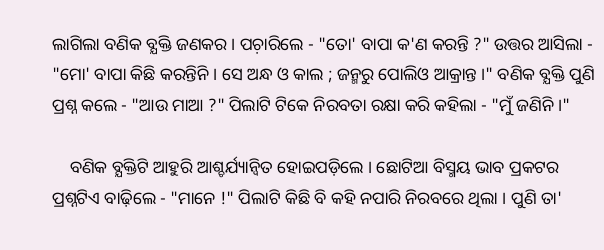ଲାଗିଲା ବଣିକ ବ୍ଯକ୍ତି ଜଣକର । ପଚ଼ାରିଲେ - "ତୋ' ବାପା କ'ଣ କରନ୍ତି ?" ଉତ୍ତର ଆସିଲା - "ମୋ' ବାପା କିଛି କରନ୍ତିନି । ସେ ଅନ୍ଧ ଓ କାଲ ; ଜନ୍ମରୁ ପୋଲିଓ ଆକ୍ରାନ୍ତ ।" ବଣିକ ବ୍ଯକ୍ତି ପୁଣି ପ୍ରଶ୍ନ କଲେ - "ଆଉ ମାଆ ?" ପିଲାଟି ଟିକେ ନିରବତା ରକ୍ଷା କରି କହିଲା - "ମୁଁ ଜଣିନି ।"

    ବଣିକ ବ୍ଯକ୍ତିଟି ଆହୁରି ଆଶ୍ଚର୍ଯ୍ୟାନ୍ବିତ ହୋଇପଡ଼ିଲେ । ଛୋଟିଆ ବିସ୍ମୟ ଭାବ ପ୍ରକଟର ପ୍ରଶ୍ନଟିଏ ବାଢ଼ିଲେ - "ମାନେ !" ପିଲାଟି କିଛି ବି କହି ନପାରି ନିରବରେ ଥିଲା । ପୁଣି ତା'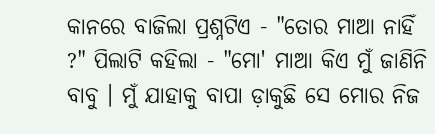କାନରେ ବାଜିଲା ପ୍ରଶ୍ନଟିଏ - "ତୋର ମାଆ ନାହିଁ ?" ପିଲାଟି କହିଲା - "ମୋ' ମାଆ କିଏ ମୁଁ ଜାଣିନି ବାବୁ । ମୁଁ ଯାହାକୁ ବାପା ଡ଼ାକୁଛି ସେ ମୋର ନିଜ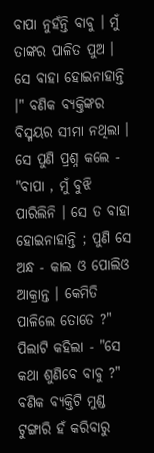ବାପା ନୁହଁନ୍ତି ବାବୁ । ମୁଁ ତାଙ୍କର ପାଳିତ ପୁଅ । ସେ ବାହା ହୋଇନାହାନ୍ତି ।" ବଣିକ ବ୍ଯକ୍ତିଙ୍କର ବିସ୍ମୟର ସୀମା ନଥିଲା । ସେ ପୁଣି ପ୍ରଶ୍ନ କଲେ - "ବାପା , ମୁଁ ବୁଝି ପାରିଲିନି । ସେ ତ ବାହା ହୋଇନାହାନ୍ତି ; ପୁଣି ସେ ଅନ୍ଧ - କାଲ ଓ ପୋଲିଓ ଆକ୍ରାନ୍ତ । କେମିତି ପାଳିଲେ ତୋତେ ?" ପିଲାଟି କହିଲା - "ସେ କଥା ଶୁଣିବେ ବାବୁ ?" ବଣିକ ବ୍ଯକ୍ତିଟି ମୁଣ୍ଡ ଟୁଙ୍ଗାରି ହଁ କରିବାରୁ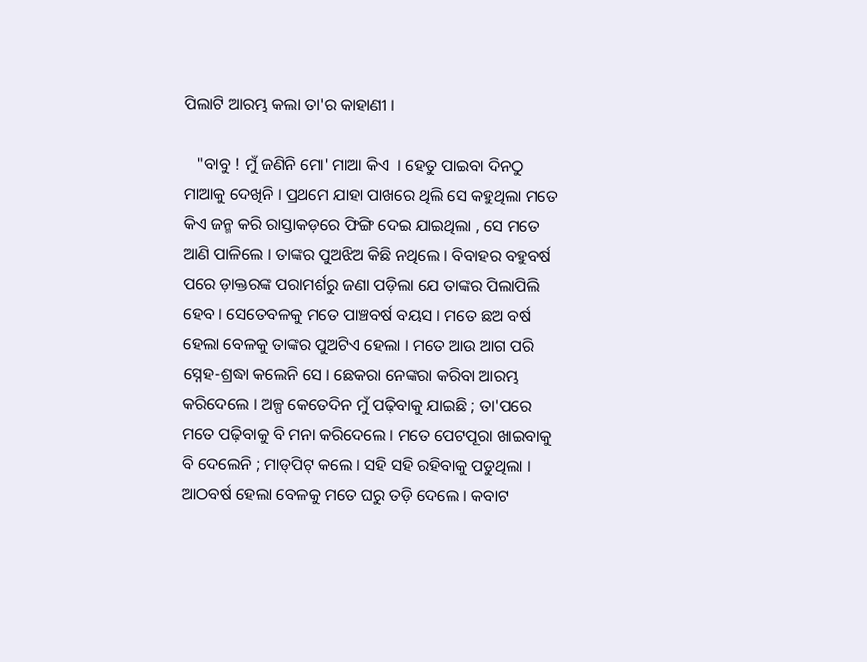ପିଲାଟି ଆରମ୍ଭ କଲା ତା'ର କାହାଣୀ ।

   "ବାବୁ ! ମୁଁ ଜଣିନି ମୋ' ମାଆ କିଏ  । ହେତୁ ପାଇବା ଦିନଠୁ ମାଆକୁ ଦେଖିନି । ପ୍ରଥମେ ଯାହା ପାଖରେ ଥିଲି ସେ କହୁଥିଲା ମତେ କିଏ ଜନ୍ମ କରି ରାସ୍ତାକଡ଼ରେ ଫିଙ୍ଗି ଦେଇ ଯାଇଥିଲା , ସେ ମତେ ଆଣି ପାଳିଲେ । ତାଙ୍କର ପୁଅଝିଅ କିଛି ନଥିଲେ । ବିବାହର ବହୁବର୍ଷ ପରେ ଡ଼ାକ୍ତରଙ୍କ ପରାମର୍ଶରୁ ଜଣା ପଡ଼ିଲା ଯେ ତାଙ୍କର ପିଲାପିଲି ହେବ । ସେତେବଳକୁ ମତେ ପାଞ୍ଚବର୍ଷ ବୟସ । ମତେ ଛଅ ବର୍ଷ ହେଲା ବେଳକୁ ତାଙ୍କର ପୁଅଟିଏ ହେଲା । ମତେ ଆଉ ଆଗ ପରି ସ୍ନେହ-ଶ୍ରଦ୍ଧା କଲେନି ସେ । ଛେକରା ନେଙ୍କରା କରିବା ଆରମ୍ଭ କରିଦେଲେ । ଅଳ୍ପ କେତେଦିନ ମୁଁ ପଢ଼ିବାକୁ ଯାଇଛି ; ତା'ପରେ ମତେ ପଢ଼ିବାକୁ ବି ମନା କରିଦେଲେ । ମତେ ପେଟପୂରା ଖାଇବାକୁ ବି ଦେଲେନି ; ମାଡ୍‌ପିଟ୍‌ କଲେ । ସହି ସହି ରହିବାକୁ ପଡୁଥିଲା । ଆଠବର୍ଷ ହେଲା ବେଳକୁ ମତେ ଘରୁ ତଡ଼ି ଦେଲେ । କବାଟ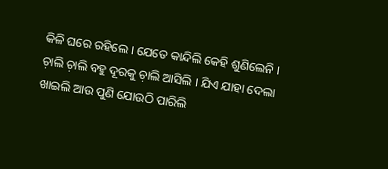କିଳି ଘରେ ରହିଲେ । ଯେତେ କାନ୍ଦିଲି କେହି ଶୁଣିଲେନି । ଚ଼ାଲି ଚ଼ାଲି ବହୁ ଦୂରକୁ ଚ଼ାଲି ଆସିଲି । ଯିଏ ଯାହା ଦେଲା ଖାଇଲି ଆଉ ପୁଣି ଯୋଉଠି ପାରିଲି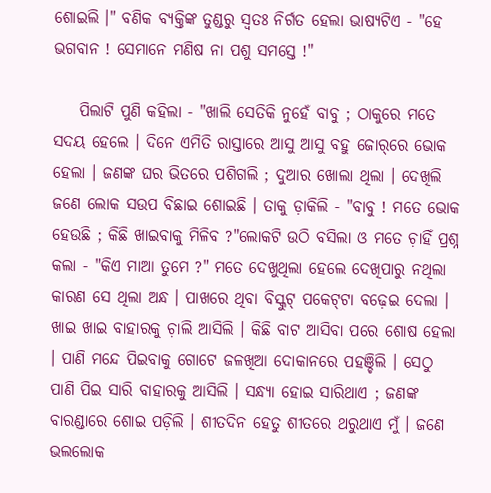ଶୋଇଲି ।" ବଣିକ ବ୍ଯକ୍ତିଙ୍କ ତୁଣ୍ଡରୁ ସ୍ବତଃ ନିର୍ଗତ ହେଲା ଭାଷ୍ଯଟିଏ - "ହେ ଭଗବାନ ! ସେମାନେ ମଣିଷ ନା ପଶୁ ସମସ୍ତେ !"

    ପିଲାଟି ପୁଣି କହିଲା - "ଖାଲି ସେତିକି ନୁହେଁ ବାବୁ ; ଠାକୁରେ ମତେ ସଦୟ ହେଲେ । ଦିନେ ଏମିତି ରାସ୍ତାରେ ଆସୁ ଆସୁ ବହୁ ଜୋର୍‌ରେ ଭୋକ ହେଲା । ଜଣଙ୍କ ଘର ଭିତରେ ପଶିଗଲି ; ଦୁଆର ଖୋଲା ଥିଲା । ଦେଖିଲି ଜଣେ ଲୋକ ସଉପ ବିଛାଇ ଶୋଇଛି । ତାକୁ ଡ଼ାକିଲି - "ବାବୁ ! ମତେ ଭୋକ ହେଉଛି ; କିଛି ଖାଇବାକୁ ମିଳିବ ?"ଲୋକଟି ଉଠି ବସିଲା ଓ ମତେ ଚ଼ାହିଁ ପ୍ରଶ୍ନ କଲା - "କିଏ ମାଆ ତୁମେ ?" ମତେ ଦେଖୁଥିଲା ହେଲେ ଦେଖିପାରୁ ନଥିଲା କାରଣ ସେ ଥିଲା ଅନ୍ଧ । ପାଖରେ ଥିବା ବିସ୍କୁଟ୍‌ ପକେଟ୍‌ଟା ବଢ଼େଇ ଦେଲା । ଖାଇ ଖାଇ ବାହାରକୁ ଚ଼ାଲି ଆସିଲି । କିଛି ବାଟ ଆସିବା ପରେ ଶୋଷ ହେଲା । ପାଣି ମନ୍ଦେ ପିଇବାକୁ ଗୋଟେ ଜଳଖିଆ ଦୋକାନରେ ପହଞ୍ଚିଲି । ସେଠୁ ପାଣି ପିଇ ସାରି ବାହାରକୁ ଆସିଲି । ସନ୍ଧ୍ଯା ହୋଇ ସାରିଥାଏ ; ଜଣଙ୍କ ବାରଣ୍ଡାରେ ଶୋଇ ପଡ଼ିଲି । ଶୀତଦିନ ହେତୁ ଶୀତରେ ଥରୁଥାଏ ମୁଁ । ଜଣେ ଭଲଲୋକ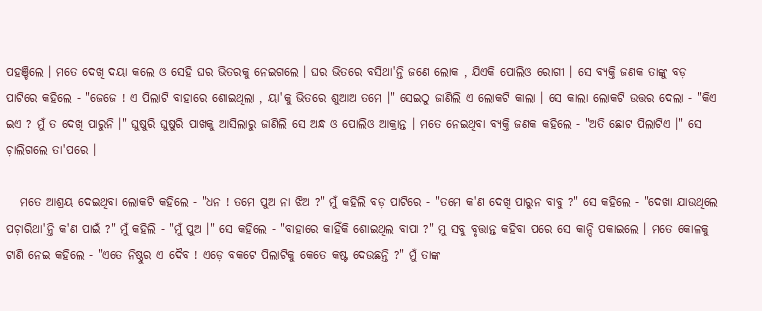ପହଞ୍ଚିଲେ । ମତେ ଦେଖି ଦୟା କଲେ ଓ ସେହି ଘର ଭିତରକୁ ନେଇଗଲେ । ଘର ଭିତରେ ବସିଥା'ନ୍ତି ଜଣେ ଲୋକ , ଯିଏକି ପୋଲିଓ ରୋଗୀ । ସେ ବ୍ଯକ୍ତି ଜଣକ ତାଙ୍କୁ ବଡ଼ ପାଟିରେ କହିଲେ - "ଜେଜେ ! ଏ ପିଲାଟି ବାହାରେ ଶୋଇଥିଲା , ୟା'କୁ ଭିତରେ ଶୁଆଅ ତମେ ।" ସେଇଠୁ ଜାଣିଲି ଏ ଲୋକଟି କାଲା । ସେ କାଲା ଲୋକଟି ଉତ୍ତର ଦେଲା - "କିଏ ଇଏ ? ମୁଁ ତ ଦେଖି ପାରୁନି ।" ଘୁଷୁରି ଘୁଷୁରି ପାଖକୁ ଆସିଲାରୁ ଜାଣିଲି ସେ ଅନ୍ଧ ଓ ପୋଲିଓ ଆକ୍ରାନ୍ତ । ମତେ ନେଇଥିବା ବ୍ଯକ୍ତି ଜଣକ କହିଲେ - "ଅତି ଛୋଟ ପିଲାଟିଏ ।" ସେ ଚ଼ାଲିଗଲେ ତା'ପରେ ।

   ମତେ ଆଶ୍ରୟ ଦେଇଥିବା ଲୋକଟି କହିଲେ - "ଧନ ! ତମେ ପୁଅ ନା ଝିଅ ?" ମୁଁ କହିଲି ବଡ଼ ପାଟିରେ - "ତମେ କ'ଣ ଦେଖି ପାରୁନ ବାବୁ ?" ସେ କହିଲେ - "ଦେଖା ଯାଉଥିଲେ ପଚ଼ାରିଥା'ନ୍ତି କ'ଣ ପାଇଁ ?" ମୁଁ କହିଲି - "ମୁଁ ପୁଅ ।" ସେ କହିଲେ - "ବାହାରେ କାହିଁକି ଶୋଇଥିଲ ବାପା ?" ମୁ ସବୁ ବୃତ୍ତାନ୍ତ କହିବା ପରେ ସେ କାନ୍ଦି ପକାଇଲେ । ମତେ କୋଳକୁ ଟାଣି ନେଇ କହିଲେ - "ଏତେ ନିଷ୍ଠୁର ଏ ଦୈବ ! ଏଡ଼େ ବକଟେ ପିଲାଟିକୁ କେତେ କଷ୍ଟ ଦେଉଛନ୍ତି ?" ମୁଁ ତାଙ୍କ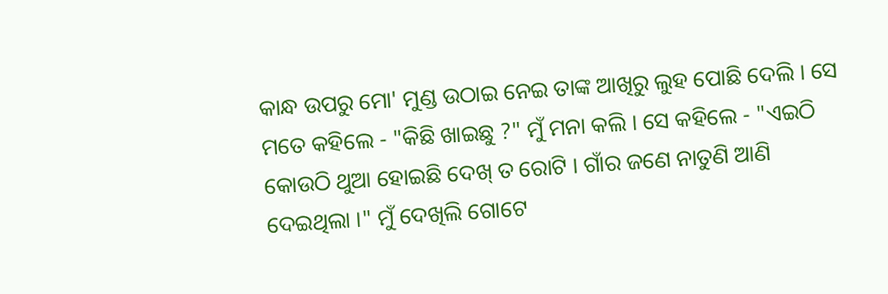କାନ୍ଧ ଉପରୁ ମୋ' ମୁଣ୍ଡ ଉଠାଇ ନେଇ ତାଙ୍କ ଆଖିରୁ ଲୁହ ପୋଛି ଦେଲି । ସେ ମତେ କହିଲେ - "କିଛି ଖାଇଛୁ ?" ମୁଁ ମନା କଲି । ସେ କହିଲେ - "ଏଇଠି କୋଉଠି ଥୁଆ ହୋଇଛି ଦେଖ୍‌ ତ ରୋଟି । ଗାଁର ଜଣେ ନାତୁଣି ଆଣି ଦେଇଥିଲା ।" ମୁଁ ଦେଖିଲି ଗୋଟେ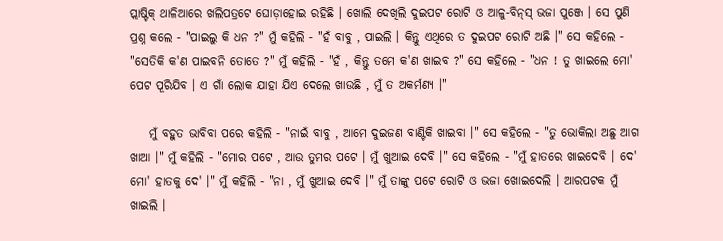ପ୍ଲାଷ୍ଟିକ୍‌ ଥାଳିଆରେ ଖଲିପତ୍ରଟେ ଘୋଡ଼ାହୋଇ ରହିଛି । ଖୋଲି ଦେଖିଲି ଦୁଇପଟ ରୋଟି ଓ ଆଳୁ-ବିନ୍‌ସ୍‌ ଭଜା ପୁଞ୍ଜେ । ସେ ପୁଣି ପ୍ରଶ୍ନ କଲେ - "ପାଇଲୁ କି ଧନ ?" ମୁଁ କହିଲି - "ହଁ ବାବୁ , ପାଇଲି । କିନ୍ତୁ ଏଥିରେ ତ ଦୁଇପଟ ରୋଟି ଅଛି ।" ସେ କହିଲେ - "ସେତିକି କ'ଣ ପାଇବନି ତୋତେ ?" ମୁଁ କହିଲି - "ହଁ , କିନ୍ତୁ ତମେ କ'ଣ ଖାଇବ ?" ସେ କହିଲେ - "ଧନ ! ତୁ ଖାଇଲେ ମୋ' ପେଟ ପୂରିଯିବ । ଏ ଗାଁ ଲୋକ ଯାହା ଯିଏ ଦେଲେ ଖାଉଛି , ମୁଁ ତ ଅକର୍ମଣ୍ୟ ।"

    ମୁଁ ବହୁତ ଭାବିବା ପରେ କହିଲି - "ନାଇଁ ବାବୁ , ଆମେ ଦୁଇଜଣ ବାଣ୍ଟିକି ଖାଇବା ।" ସେ କହିଲେ - "ତୁ ଭୋକିଲା ଅଛୁ ଆଗ ଖାଆ ।" ମୁଁ କହିଲି - "ମୋର ପଟେ , ଆଉ ତୁମର ପଟେ । ମୁଁ ଖୁଆଇ ଦେବି ।" ସେ କହିଲେ - "ମୁଁ ହାତରେ ଖାଇଦେବି । ଦେ' ମୋ' ହାତକୁ ଦେ' ।" ମୁଁ କହିଲି - "ନା , ମୁଁ ଖୁଆଇ ଦେବି ।" ମୁଁ ତାଙ୍କୁ ପଟେ ରୋଟି ଓ ଭଜା ଖୋଇଦେଲି । ଆରପଟକ ମୁଁ ଖାଇଲି ।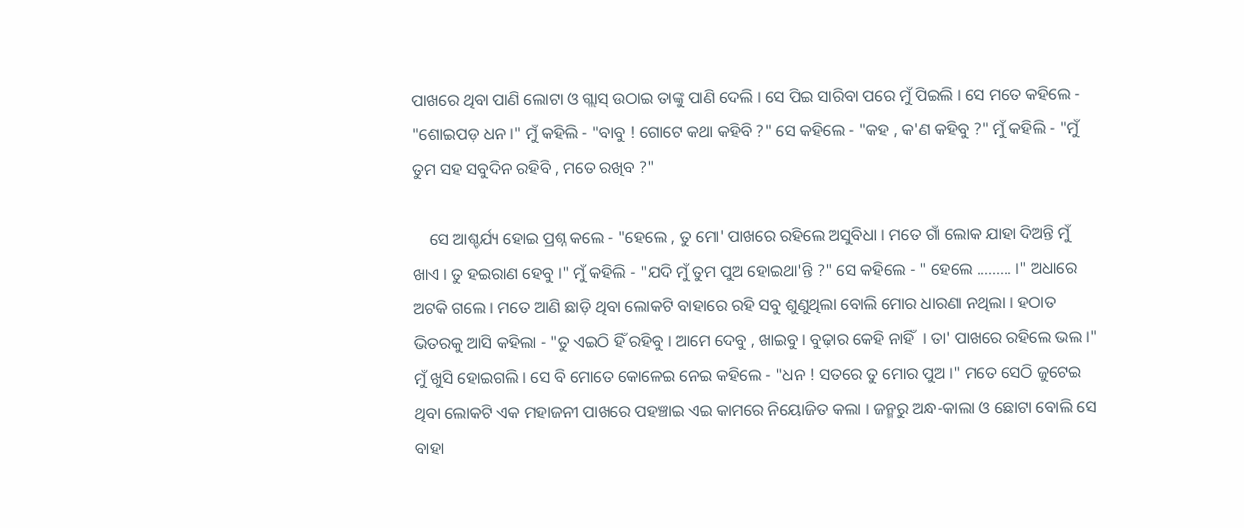ପାଖରେ ଥିବା ପାଣି ଲୋଟା ଓ ଗ୍ଲାସ୍‌ ଉଠାଇ ତାଙ୍କୁ ପାଣି ଦେଲି । ସେ ପିଇ ସାରିବା ପରେ ମୁଁ ପିଇଲି । ସେ ମତେ କହିଲେ - "ଶୋଇପଡ଼ ଧନ ।" ମୁଁ କହିଲି - "ବାବୁ ! ଗୋଟେ କଥା କହିବି ?" ସେ କହିଲେ - "କହ , କ'ଣ କହିବୁ ?" ମୁଁ କହିଲି - "ମୁଁ ତୁମ ସହ ସବୁଦିନ ରହିବି , ମତେ ରଖିବ ?"

    ସେ ଆଶ୍ଚର୍ଯ୍ୟ ହୋଇ ପ୍ରଶ୍ନ କଲେ - "ହେଲେ , ତୁ ମୋ' ପାଖରେ ରହିଲେ ଅସୁବିଧା । ମତେ ଗାଁ ଲୋକ ଯାହା ଦିଅନ୍ତି ମୁଁ ଖାଏ । ତୁ ହଇରାଣ ହେବୁ ।" ମୁଁ କହିଲି - "ଯଦି ମୁଁ ତୁମ ପୁଅ ହୋଇଥା'ନ୍ତି ?" ସେ କହିଲେ - " ହେଲେ ......... ।" ଅଧାରେ ଅଟକି ଗଲେ । ମତେ ଆଣି ଛାଡ଼ି ଥିବା ଲୋକଟି ବାହାରେ ରହି ସବୁ ଶୁଣୁଥିଲା ବୋଲି ମୋର ଧାରଣା ନଥିଲା । ହଠାତ ଭିତରକୁ ଆସି କହିଲା - "ତୁ ଏଇଠି ହିଁ ରହିବୁ । ଆମେ ଦେବୁ , ଖାଇବୁ । ବୁଢ଼ାର କେହି ନାହିଁ  । ତା' ପାଖରେ ରହିଲେ ଭଲ ।" ମୁଁ ଖୁସି ହୋଇଗଲି । ସେ ବି ମୋତେ କୋଳେଇ ନେଇ କହିଲେ - "ଧନ ! ସତରେ ତୁ ମୋର ପୁଅ ।" ମତେ ସେଠି ଜୁଟେଇ ଥିବା ଲୋକଟି ଏକ ମହାଜନୀ ପାଖରେ ପହଞ୍ଚାଇ ଏଇ କାମରେ ନିୟୋଜିତ କଲା । ଜନ୍ମରୁ ଅନ୍ଧ-କାଲା ଓ ଛୋଟା ବୋଲି ସେ ବାହା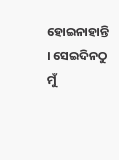ହୋଇନାହାନ୍ତି । ସେଇଦିନଠୁ ମୁଁ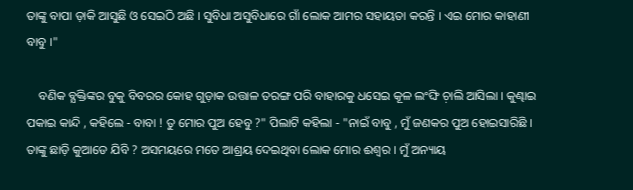ତାଙ୍କୁ ବାପା ଡ଼ାକି ଆସୁଛି ଓ ସେଇଠି ଅଛି । ସୁବିଧା ଅସୁବିଧାରେ ଗାଁ ଲୋକ ଆମର ସହାୟତା କରନ୍ତି । ଏଇ ମୋର କାହାଣୀ ବାବୁ ।"

    ବଣିକ ବ୍ଯକ୍ତିଙ୍କର ବୁକୁ ବିବରର କୋହ ଗୁଡ଼ାକ ଉତ୍ତାଳ ତରଙ୍ଗ ପରି ବାହାରକୁ ଧସେଇ କୂଳ ଲଂଙ୍ଘି ଚ଼ାଲି ଆସିଲା । କୁଣ୍ଢାଇ ପକାଇ କାନ୍ଦି , କହିଲେ - ବାବା ! ତୁ ମୋର ପୁଅ ହେବୁ ?" ପିଲାଟି କହିଲା - "ନାଇଁ ବାବୁ , ମୁଁ ଜଣକର ପୁଅ ହୋଇସାରିଛି । ତାଙ୍କୁ ଛାଡ଼ି କୁଆଡେ ଯିବି ? ଅସମୟରେ ମତେ ଆଶ୍ରୟ ଦେଇଥିବା ଲୋକ ମୋର ଈଶ୍ୱର । ମୁଁ ଅନ୍ୟାୟ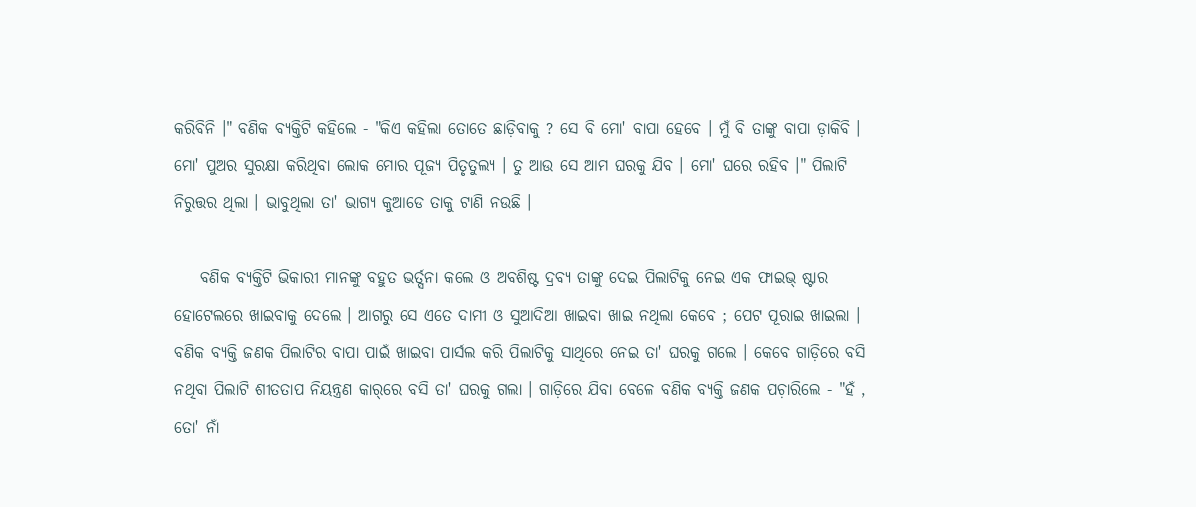କରିବିନି ।" ବଣିକ ବ୍ଯକ୍ତିଟି କହିଲେ - "କିଏ କହିଲା ତୋତେ ଛାଡ଼ିବାକୁ ? ସେ ବି ମୋ' ବାପା ହେବେ । ମୁଁ ବି ତାଙ୍କୁ ବାପା ଡ଼ାକିବି । ମୋ' ପୁଅର ସୁରକ୍ଷା କରିଥିବା ଲୋକ ମୋର ପୂଜ୍ୟ ପିତୃତୁଲ୍ଯ । ତୁ ଆଉ ସେ ଆମ ଘରକୁ ଯିବ । ମୋ' ଘରେ ରହିବ ।" ପିଲାଟି ନିରୁତ୍ତର ଥିଲା । ଭାବୁଥିଲା ତା' ଭାଗ୍ୟ କୁଆଡେ ତାକୁ ଟାଣି ନଉଛି ।

    ବଣିକ ବ୍ଯକ୍ତିଟି ଭିକାରୀ ମାନଙ୍କୁ ବହୁତ ଭର୍ତ୍ସନା କଲେ ଓ ଅବଶିଷ୍ଟ ଦ୍ରବ୍ଯ ତାଙ୍କୁ ଦେଇ ପିଲାଟିକୁ ନେଇ ଏକ ଫାଇଭ୍‌ ଷ୍ଟାର ହୋଟେଲରେ ଖାଇବାକୁ ଦେଲେ । ଆଗରୁ ସେ ଏତେ ଦାମୀ ଓ ସୁଆଦିଆ ଖାଇବା ଖାଇ ନଥିଲା କେବେ ; ପେଟ ପୂରାଇ ଖାଇଲା । ବଣିକ ବ୍ଯକ୍ତି ଜଣକ ପିଲାଟିର ବାପା ପାଇଁ ଖାଇବା ପାର୍ସଲ କରି ପିଲାଟିକୁ ସାଥିରେ ନେଇ ତା' ଘରକୁ ଗଲେ । କେବେ ଗାଡ଼ିରେ ବସି ନଥିବା ପିଲାଟି ଶୀତତାପ ନିୟନ୍ତ୍ରଣ କାର୍‌ରେ ବସି ତା' ଘରକୁ ଗଲା । ଗାଡ଼ିରେ ଯିବା ବେଳେ ବଣିକ ବ୍ଯକ୍ତି ଜଣକ ପଚ଼ାରିଲେ - "ହଁ , ତୋ' ନାଁ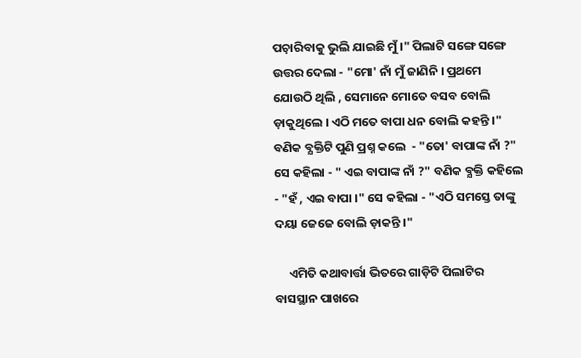ପଚ଼ାରିବାକୁ ଭୁଲି ଯାଇଛି ମୁଁ ।" ପିଲାଟି ସଙ୍ଗେ ସଙ୍ଗେ ଉତ୍ତର ଦେଲା - "ମୋ' ନାଁ ମୁଁ ଜାଣିନି । ପ୍ରଥମେ ଯୋଉଠି ଥିଲି , ସେମାନେ ମୋତେ ବସବ ବୋଲି ଡ଼ାକୁଥିଲେ । ଏଠି ମତେ ବାପା ଧନ ବୋଲି କହନ୍ତି ।" ବଣିକ ବ୍ଯକ୍ତିଟି ପୁଣି ପ୍ରଶ୍ନ କଲେ  - "ତୋ' ବାପାଙ୍କ ନାଁ ?" ସେ କହିଲା - " ଏଇ ବାପାଙ୍କ ନାଁ ?" ବଣିକ ବ୍ଯକ୍ତି କହିଲେ - "ହଁ , ଏଇ ବାପା ।" ସେ କହିଲା - "ଏଠି ସମସ୍ତେ ତାଙ୍କୁ ଦୟା ଜେଜେ ବୋଲି ଡ଼ାକନ୍ତି ।"

     ଏମିତି କଥାବାର୍ତ୍ତା ଭିତରେ ଗାଡ଼ିଟି ପିଲାଟିର ବାସସ୍ଥାନ ପାଖରେ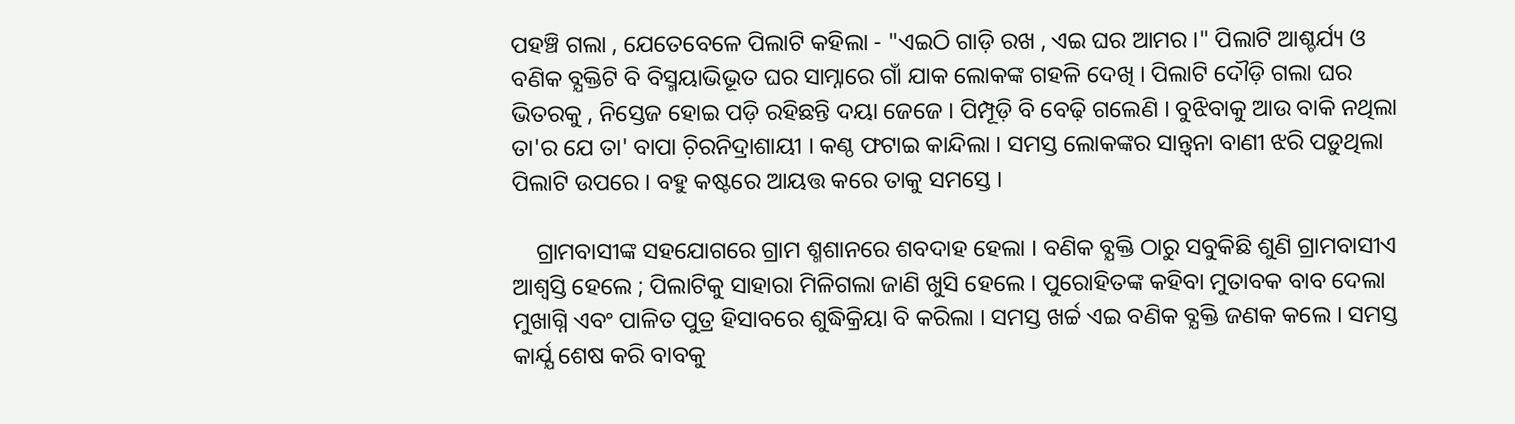ପହଞ୍ଚି ଗଲା , ଯେତେବେଳେ ପିଲାଟି କହିଲା - "ଏଇଠି ଗାଡ଼ି ରଖ , ଏଇ ଘର ଆମର ।" ପିଲାଟି ଆଶ୍ଚର୍ଯ୍ୟ ଓ ବଣିକ ବ୍ଯକ୍ତିଟି ବି ବିସ୍ମୟାଭିଭୂତ ଘର ସାମ୍ନାରେ ଗାଁ ଯାକ ଲୋକଙ୍କ ଗହଳି ଦେଖି । ପିଲାଟି ଦୌଡ଼ି ଗଲା ଘର ଭିତରକୁ , ନିସ୍ତେଜ ହୋଇ ପଡ଼ି ରହିଛନ୍ତି ଦୟା ଜେଜେ । ପିମ୍ପୂଡ଼ି ବି ବେଢ଼ି ଗଲେଣି । ବୁଝିବାକୁ ଆଉ ବାକି ନଥିଲା ତା'ର ଯେ ତା' ବାପା ଚ଼ିରନିଦ୍ରାଶାୟୀ । କଣ୍ଠ ଫଟାଇ କାନ୍ଦିଲା । ସମସ୍ତ ଲୋକଙ୍କର ସାନ୍ତ୍ବନା ବାଣୀ ଝରି ପଡ଼ୁଥିଲା ପିଲାଟି ଉପରେ । ବହୁ କଷ୍ଟରେ ଆୟତ୍ତ କରେ ତାକୁ ସମସ୍ତେ ।

    ଗ୍ରାମବାସୀଙ୍କ ସହଯୋଗରେ ଗ୍ରାମ ଶ୍ମଶାନରେ ଶବଦାହ ହେଲା । ବଣିକ ବ୍ଯକ୍ତି ଠାରୁ ସବୁକିଛି ଶୁଣି ଗ୍ରାମବାସୀଏ ଆଶ୍ବସ୍ତି ହେଲେ ; ପିଲାଟିକୁ ସାହାରା ମିଳିଗଲା ଜାଣି ଖୁସି ହେଲେ । ପୁରୋହିତଙ୍କ କହିବା ମୁତାବକ ବାବ ଦେଲା ମୁଖାଗ୍ନି ଏବଂ ପାଳିତ ପୁତ୍ର ହିସାବରେ ଶୁଦ୍ଧିକ୍ରିୟା ବି କରିଲା । ସମସ୍ତ ଖର୍ଚ୍ଚ ଏଇ ବଣିକ ବ୍ଯକ୍ତି ଜଣକ କଲେ । ସମସ୍ତ କାର୍ଯ୍ଯ ଶେଷ କରି ବାବକୁ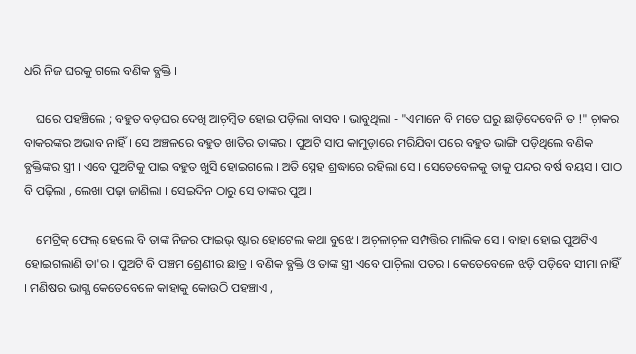ଧରି ନିଜ ଘରକୁ ଗଲେ ବଣିକ ବ୍ଯକ୍ତି ।

    ଘରେ ପହଞ୍ଚିଲେ ; ବହୁତ ବଡ଼ଘର ଦେଖି ଆଚ଼ମ୍ବିତ ହୋଇ ପଡ଼ିଲା ବାସବ । ଭାବୁଥିଲା - "ଏମାନେ ବି ମତେ ଘରୁ ଛାଡ଼ିଦେବେନି ତ !" ଚ଼ାକର ବାକରଙ୍କର ଅଭାବ ନାହିଁ । ସେ ଅଞ୍ଚଳରେ ବହୁତ ଖାତିର ତାଙ୍କର । ପୁଅଟି ସାପ କାମୁଡ଼ାରେ ମରିଯିବା ପରେ ବହୁତ ଭାଙ୍ଗି ପଡ଼ିଥିଲେ ବଣିକ ବ୍ଯକ୍ତିଙ୍କର ସ୍ତ୍ରୀ । ଏବେ ପୁଅଟିକୁ ପାଇ ବହୁତ ଖୁସି ହୋଇଗଲେ । ଅତି ସ୍ନେହ ଶ୍ରଦ୍ଧାରେ ରହିଲା ସେ । ସେତେବେଳକୁ ତାକୁ ପନ୍ଦର ବର୍ଷ ବୟସ । ପାଠ ବି ପଢ଼ିଲା , ଲେଖା ପଢ଼ା ଜାଣିଲା । ସେଇଦିନ ଠାରୁ ସେ ତାଙ୍କର ପୁଅ ।

    ମେଟ୍ରିକ୍‌ ଫେଲ୍‌ ହେଲେ ବି ତାଙ୍କ ନିଜର ଫାଇଭ୍‌ ଷ୍ଟାର ହୋଟେଲ କଥା ବୁଝେ । ଅଚ଼ଳାଚ଼ଳ ସମ୍ପତ୍ତିର ମାଲିକ ସେ । ବାହା ହୋଇ ପୁଅଟିଏ ହୋଇଗଲାଣି ତା'ର । ପୁଅଟି ବି ପଞ୍ଚମ ଶ୍ରେଣୀର ଛାତ୍ର । ବଣିକ ବ୍ଯକ୍ତି ଓ ତାଙ୍କ ସ୍ତ୍ରୀ ଏବେ ପାଚ଼ିଲା ପତର । କେତେବେଳେ ଝଡ଼ି ପଡ଼ିବେ ସୀମା ନାହିଁ । ମଣିଷର ଭାଗ୍ଯ କେତେବେଳେ କାହାକୁ କୋଉଠି ପହଞ୍ଚାଏ ,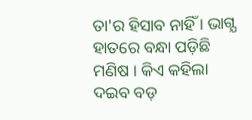ତା'ର ହିସାବ ନାହିଁ । ଭାଗ୍ଯ ହାତରେ ବନ୍ଧା ପଡ଼ିଛି ମଣିଷ । କିଏ କହିଲା ଦଇବ ବଡ଼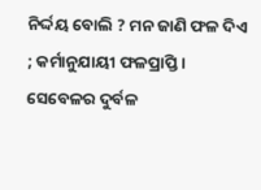ନିର୍ଦ୍ଦୟ ବୋଲି ? ମନ ଜାଣି ଫଳ ଦିଏ ; କର୍ମାନୁଯାୟୀ ଫଳପ୍ରାପ୍ତି । ସେବେଳର ଦୁର୍ବଳ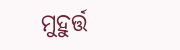ମୁହୁର୍ତ୍ତ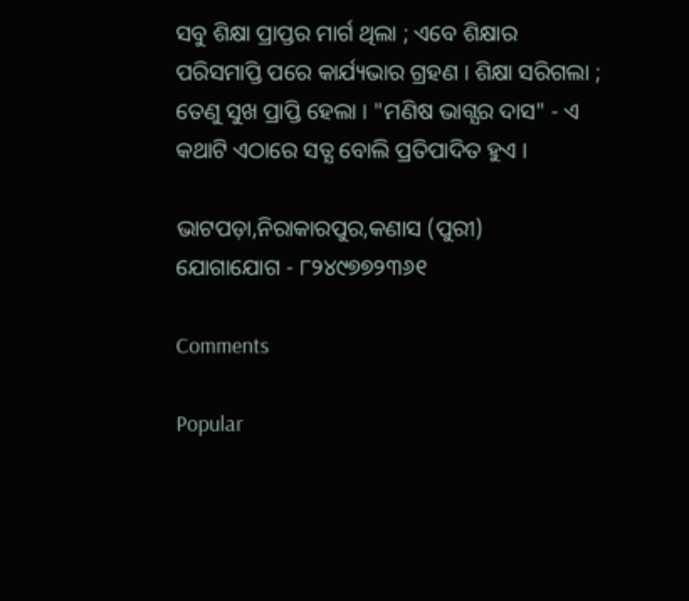ସବୁ ଶିକ୍ଷା ପ୍ରାପ୍ତର ମାର୍ଗ ଥିଲା ; ଏବେ ଶିକ୍ଷାର ପରିସମାପ୍ତି ପରେ କାର୍ଯ୍ୟଭାର ଗ୍ରହଣ । ଶିକ୍ଷା ସରିଗଲା ; ତେଣୁ ସୁଖ ପ୍ରାପ୍ତି ହେଲା । "ମଣିଷ ଭାଗ୍ଯର ଦାସ" - ଏ କଥାଟି ଏଠାରେ ସତ୍ଯ ବୋଲି ପ୍ରତିପାଦିତ ହୁଏ ।

ଭାଟପଡ଼ା,ନିରାକାରପୁର,କଣାସ (ପୁରୀ)
ଯୋଗାଯୋଗ - ୮୨୪୯୭୭୨୩୬୧

Comments

Popular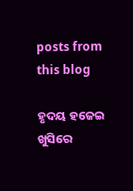posts from this blog

ହୃଦୟ ହଜେଇ ଖୁସିରେ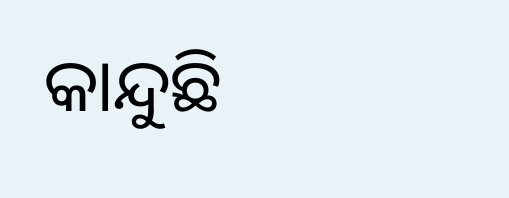କାନ୍ଦୁଛି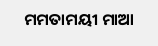ମମତାମୟୀ ମାଆ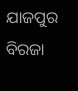ଯାଜପୁର ବିରଜା